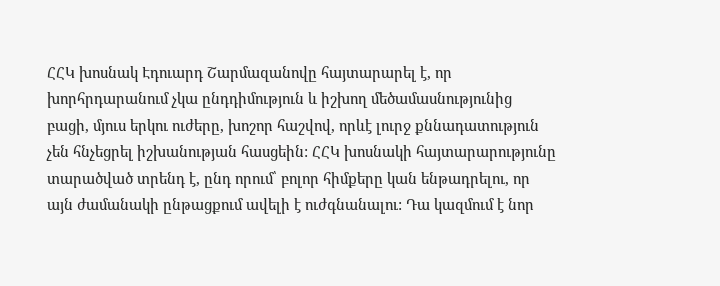ՀՀԿ խոսնակ Էդուարդ Շարմազանովը հայտարարել է, որ խորհրդարանում չկա ընդդիմություն և իշխող մեծամասնությունից բացի, մյուս երկու ուժերը, խոշոր հաշվով, որևէ լուրջ քննադատություն չեն հնչեցրել իշխանության հասցեին: ՀՀԿ խոսնակի հայտարարությունը տարածված տրենդ է, ընդ որում՝ բոլոր հիմքերը կան ենթադրելու, որ այն ժամանակի ընթացքում ավելի է ուժգնանալու: Դա կազմում է նոր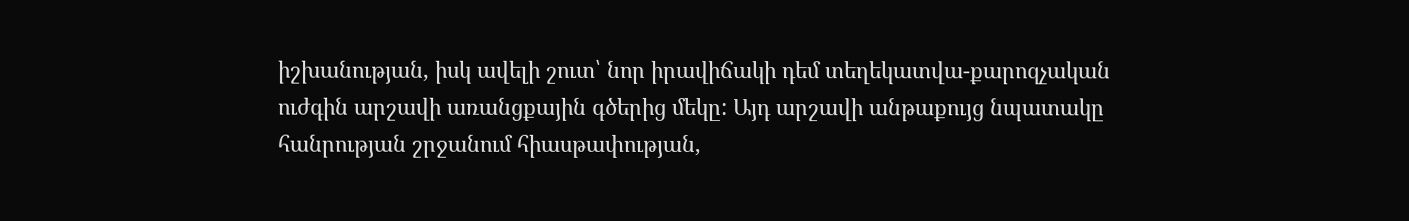իշխանության, իսկ ավելի շուտ՝ նոր իրավիճակի դեմ տեղեկատվա-քարոզչական ուժգին արշավի առանցքային գծերից մեկը: Այդ արշավի անթաքույց նպատակը հանրության շրջանում հիասթափության,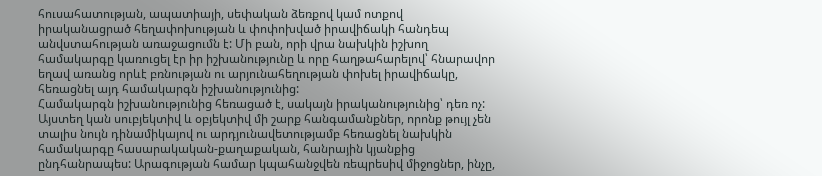հուսահատության, ապատիայի, սեփական ձեռքով կամ ոտքով իրականացրած հեղափոխության և փոփոխված իրավիճակի հանդեպ անվստահության առաջացումն է: Մի բան, որի վրա նախկին իշխող համակարգը կառուցել էր իր իշխանությունը և որը հաղթահարելով՝ հնարավոր եղավ առանց որևէ բռնության ու արյունահեղության փոխել իրավիճակը, հեռացնել այդ համակարգն իշխանությունից:
Համակարգն իշխանությունից հեռացած է, սակայն իրականությունից՝ դեռ ոչ: Այստեղ կան սուբյեկտիվ և օբյեկտիվ մի շարք հանգամանքներ, որոնք թույլ չեն տալիս նույն դինամիկայով ու արդյունավետությամբ հեռացնել նախկին համակարգը հասարակական-քաղաքական, հանրային կյանքից ընդհանրապես: Արագության համար կպահանջվեն ռեպրեսիվ միջոցներ, ինչը,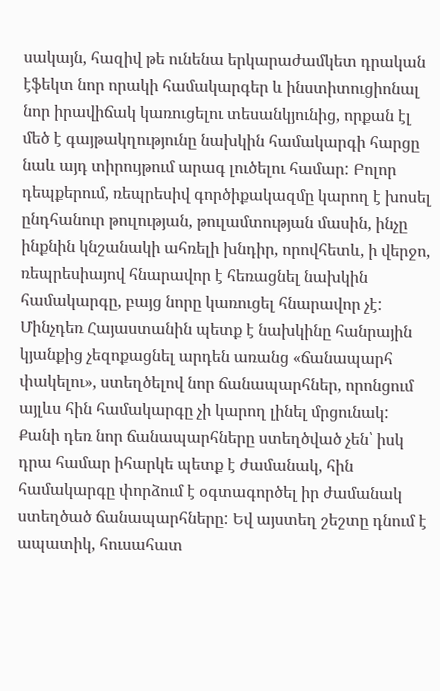սակայն, հազիվ թե ունենա երկարաժամկետ դրական էֆեկտ նոր որակի համակարգեր և ինստիտուցիոնալ նոր իրավիճակ կառուցելու տեսանկյունից, որքան էլ մեծ է գայթակղությունը նախկին համակարգի հարցը նաև այդ տիրույթում արագ լուծելու համար: Բոլոր դեպքերում, ռեպրեսիվ գործիքակազմը կարող է խոսել ընդհանուր թուլության, թուլամտության մասին, ինչը ինքնին կնշանակի ահռելի խնդիր, որովհետև, ի վերջո, ռեպրեսիայով հնարավոր է հեռացնել նախկին համակարգը, բայց նորը կառուցել հնարավոր չէ: Մինչդեռ Հայաստանին պետք է նախկինը հանրային կյանքից չեզոքացնել արդեն առանց «ճանապարհ փակելու», ստեղծելով նոր ճանապարհներ, որոնցում այլևս հին համակարգը չի կարող լինել մրցունակ: Քանի դեռ նոր ճանապարհները ստեղծված չեն՝ իսկ դրա համար իհարկե պետք է ժամանակ, հին համակարգը փորձում է օգտագործել իր ժամանակ ստեղծած ճանապարհները: Եվ այստեղ շեշտը դնում է ապատիկ, հուսահատ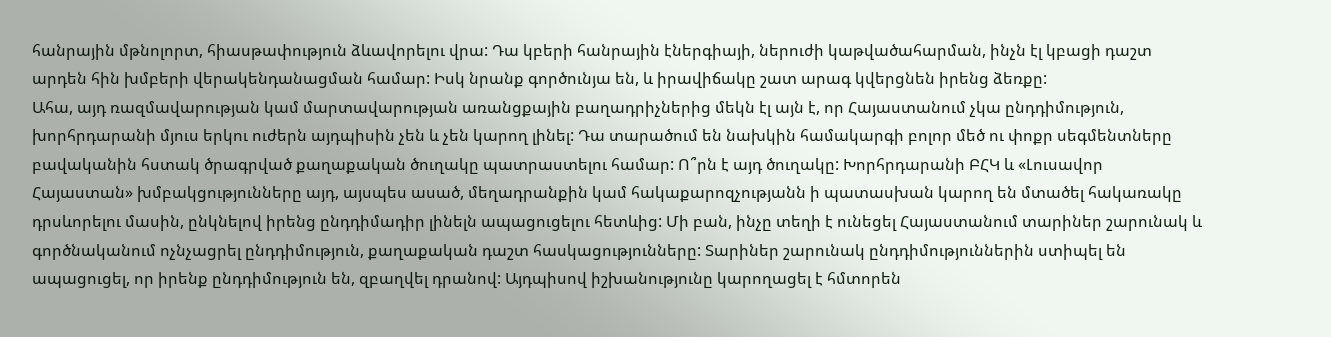հանրային մթնոլորտ, հիասթափություն ձևավորելու վրա: Դա կբերի հանրային էներգիայի, ներուժի կաթվածահարման, ինչն էլ կբացի դաշտ արդեն հին խմբերի վերակենդանացման համար: Իսկ նրանք գործունյա են, և իրավիճակը շատ արագ կվերցնեն իրենց ձեռքը:
Ահա, այդ ռազմավարության կամ մարտավարության առանցքային բաղադրիչներից մեկն էլ այն է, որ Հայաստանում չկա ընդդիմություն, խորհրդարանի մյուս երկու ուժերն այդպիսին չեն և չեն կարող լինել: Դա տարածում են նախկին համակարգի բոլոր մեծ ու փոքր սեգմենտները բավականին հստակ ծրագրված քաղաքական ծուղակը պատրաստելու համար: Ո՞րն է այդ ծուղակը: Խորհրդարանի ԲՀԿ և «Լուսավոր Հայաստան» խմբակցությունները այդ, այսպես ասած, մեղադրանքին կամ հակաքարոզչությանն ի պատասխան կարող են մտածել հակառակը դրսևորելու մասին, ընկնելով իրենց ընդդիմադիր լինելն ապացուցելու հետևից: Մի բան, ինչը տեղի է ունեցել Հայաստանում տարիներ շարունակ և գործնականում ոչնչացրել ընդդիմություն, քաղաքական դաշտ հասկացությունները: Տարիներ շարունակ ընդդիմություններին ստիպել են ապացուցել, որ իրենք ընդդիմություն են, զբաղվել դրանով: Այդպիսով իշխանությունը կարողացել է հմտորեն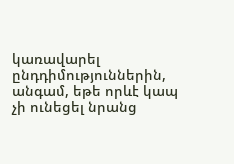կառավարել ընդդիմություններին, անգամ, եթե որևէ կապ չի ունեցել նրանց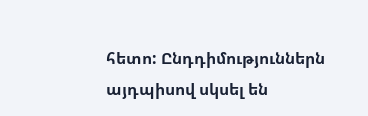հետո: Ընդդիմություններն այդպիսով սկսել են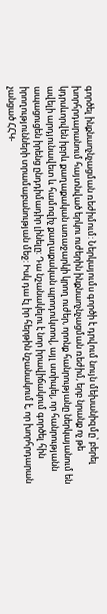գործել ինքնաոչնչացման ռեժիմում: Ներկայումս գործի է դրվում նույն մեխանիզմը՝ բերել խորհրդարանում հայտնված երկու ուժերին ինքնաոչնչացման ռեժիմ, երբ նրանք ոչ թե կդրսևորվեն իբրև քաղաքական առաջարկի կրող ուժեր, որոնք հանրությանը ներկայանում են ավելի արդյունավետ և համոզիչ քաղաքական պրոդուկտով, այլ ստիպել, որ հանրությանն ապացուցեն իրենց ընդդիմադիր լինելը: Դա նշանակելու է նոր իրավիճակում գործել հին իրողությունների տրամաբանության մեջ: Իսկ դա էլ իր հերթին նշանակում է, որ խորհրդարան չանցած ՀՀԿ-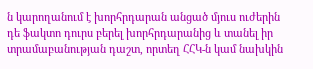ն կարողանում է խորհրդարան անցած մյուս ուժերին դե ֆակտո դուրս բերել խորհրդարանից և տանել իր տրամաբանության դաշտ, որտեղ ՀՀԿ-ն կամ նախկին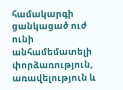համակարգի ցանկացած ուժ ունի անհամեմատելի փորձառություն, առավելություն և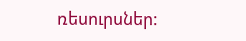ռեսուրսներ: